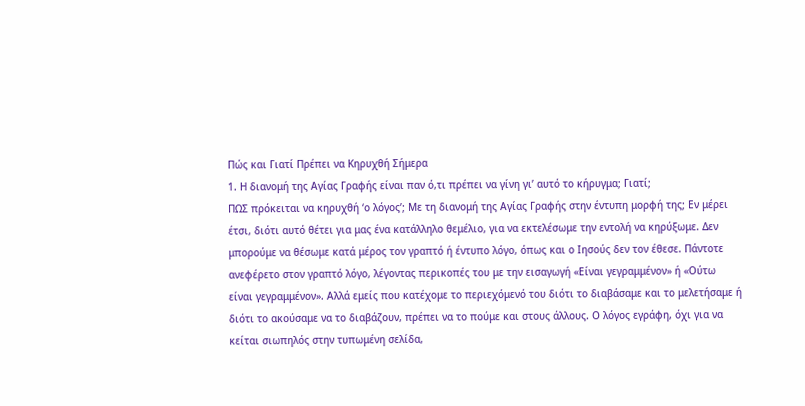Πώς και Γιατί Πρέπει να Κηρυχθή Σήμερα
1. Η διανομή της Αγίας Γραφής είναι παν ό,τι πρέπει να γίνη γι’ αυτό το κήρυγμα; Γιατί;
ΠΩΣ πρόκειται να κηρυχθή ‘ο λόγος’; Με τη διανομή της Αγίας Γραφής στην έντυπη μορφή της; Εν μέρει έτσι, διότι αυτό θέτει για μας ένα κατάλληλο θεμέλιο, για να εκτελέσωμε την εντολή να κηρύξωμε. Δεν μπορούμε να θέσωμε κατά μέρος τον γραπτό ή έντυπο λόγο, όπως και ο Ιησούς δεν τον έθεσε. Πάντοτε ανεφέρετο στον γραπτό λόγο, λέγοντας περικοπές του με την εισαγωγή «Είναι γεγραμμένον» ή «Ούτω είναι γεγραμμένον». Αλλά εμείς που κατέχομε το περιεχόμενό του διότι το διαβάσαμε και το μελετήσαμε ή διότι το ακούσαμε να το διαβάζουν, πρέπει να το πούμε και στους άλλους. Ο λόγος εγράφη, όχι για να κείται σιωπηλός στην τυπωμένη σελίδα,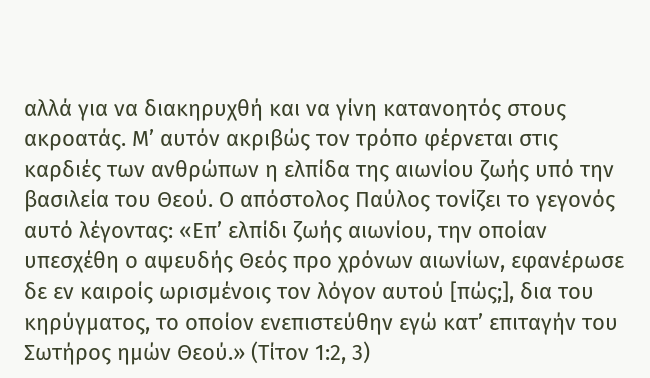αλλά για να διακηρυχθή και να γίνη κατανοητός στους ακροατάς. Μ’ αυτόν ακριβώς τον τρόπο φέρνεται στις καρδιές των ανθρώπων η ελπίδα της αιωνίου ζωής υπό την βασιλεία του Θεού. Ο απόστολος Παύλος τονίζει το γεγονός αυτό λέγοντας: «Επ’ ελπίδι ζωής αιωνίου, την οποίαν υπεσχέθη ο αψευδής Θεός προ χρόνων αιωνίων, εφανέρωσε δε εν καιροίς ωρισμένοις τον λόγον αυτού [πώς;], δια του κηρύγματος, το οποίον ενεπιστεύθην εγώ κατ’ επιταγήν του Σωτήρος ημών Θεού.» (Τίτον 1:2, 3)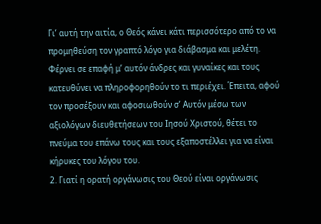Γι’ αυτή την αιτία, ο Θεός κάνει κάτι περισσότερο από το να προμηθεύση τον γραπτό λόγο για διάβασμα και μελέτη. Φέρνει σε επαφή μ’ αυτόν άνδρες και γυναίκες και τους κατευθύνει να πληροφορηθούν το τι περιέχει. Έπειτα, αφού τον προσέξουν και αφοσιωθούν σ’ Αυτόν μέσω των αξιολόγων διευθετήσεων του Ιησού Χριστού, θέτει το πνεύμα του επάνω τους και τους εξαποστέλλει για να είναι κήρυκες του λόγου του.
2. Γιατί η ορατή οργάνωσις του Θεού είναι οργάνωσις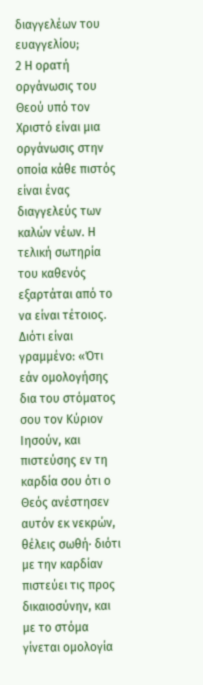διαγγελέων του ευαγγελίου;
2 Η ορατή οργάνωσις του Θεού υπό τον Χριστό είναι μια οργάνωσις στην οποία κάθε πιστός είναι ένας διαγγελεύς των καλών νέων. Η τελική σωτηρία του καθενός εξαρτάται από το να είναι τέτοιος. Διότι είναι γραμμένο: «Ότι εάν ομολογήσης δια του στόματος σου τον Κύριον Ιησούν, και πιστεύσης εν τη καρδία σου ότι ο Θεός ανέστησεν αυτόν εκ νεκρών, θέλεις σωθή· διότι με την καρδίαν πιστεύει τις προς δικαιοσύνην, και με το στόμα γίνεται ομολογία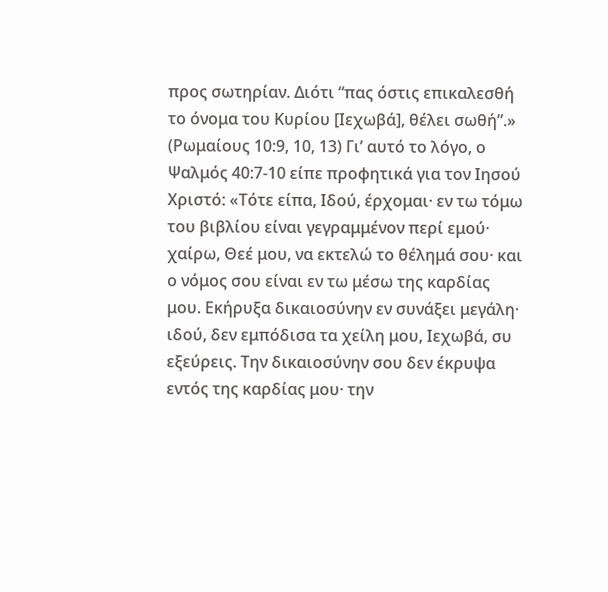προς σωτηρίαν. Διότι “πας όστις επικαλεσθή το όνομα του Κυρίου [Ιεχωβά], θέλει σωθή”.» (Ρωμαίους 10:9, 10, 13) Γι’ αυτό το λόγο, ο Ψαλμός 40:7-10 είπε προφητικά για τον Ιησού Χριστό: «Τότε είπα, Ιδού, έρχομαι· εν τω τόμω του βιβλίου είναι γεγραμμένον περί εμού· χαίρω, Θεέ μου, να εκτελώ το θέλημά σου· και ο νόμος σου είναι εν τω μέσω της καρδίας μου. Εκήρυξα δικαιοσύνην εν συνάξει μεγάλη· ιδού, δεν εμπόδισα τα χείλη μου, Ιεχωβά, συ εξεύρεις. Την δικαιοσύνην σου δεν έκρυψα εντός της καρδίας μου· την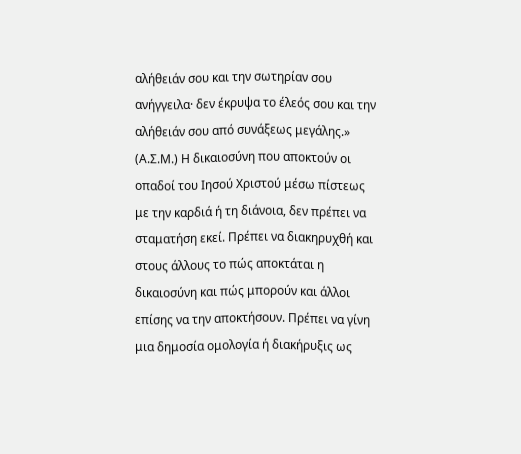αλήθειάν σου και την σωτηρίαν σου ανήγγειλα· δεν έκρυψα το έλεός σου και την αλήθειάν σου από συνάξεως μεγάλης.» (Α.Σ.Μ.) Η δικαιοσύνη που αποκτούν οι οπαδοί του Ιησού Χριστού μέσω πίστεως με την καρδιά ή τη διάνοια, δεν πρέπει να σταματήση εκεί. Πρέπει να διακηρυχθή και στους άλλους το πώς αποκτάται η δικαιοσύνη και πώς μπορούν και άλλοι επίσης να την αποκτήσουν. Πρέπει να γίνη μια δημοσία ομολογία ή διακήρυξις ως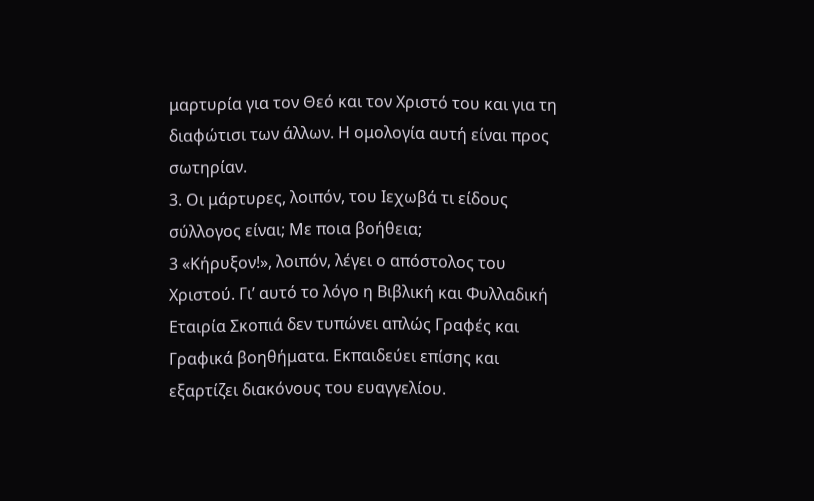μαρτυρία για τον Θεό και τον Χριστό του και για τη διαφώτισι των άλλων. Η ομολογία αυτή είναι προς σωτηρίαν.
3. Οι μάρτυρες, λοιπόν, του Ιεχωβά τι είδους σύλλογος είναι; Με ποια βοήθεια;
3 «Κήρυξον!», λοιπόν, λέγει ο απόστολος του Χριστού. Γι’ αυτό το λόγο η Βιβλική και Φυλλαδική Εταιρία Σκοπιά δεν τυπώνει απλώς Γραφές και Γραφικά βοηθήματα. Εκπαιδεύει επίσης και εξαρτίζει διακόνους του ευαγγελίου.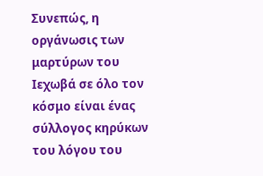Συνεπώς, η οργάνωσις των μαρτύρων του Ιεχωβά σε όλο τον κόσμο είναι ένας σύλλογος κηρύκων του λόγου του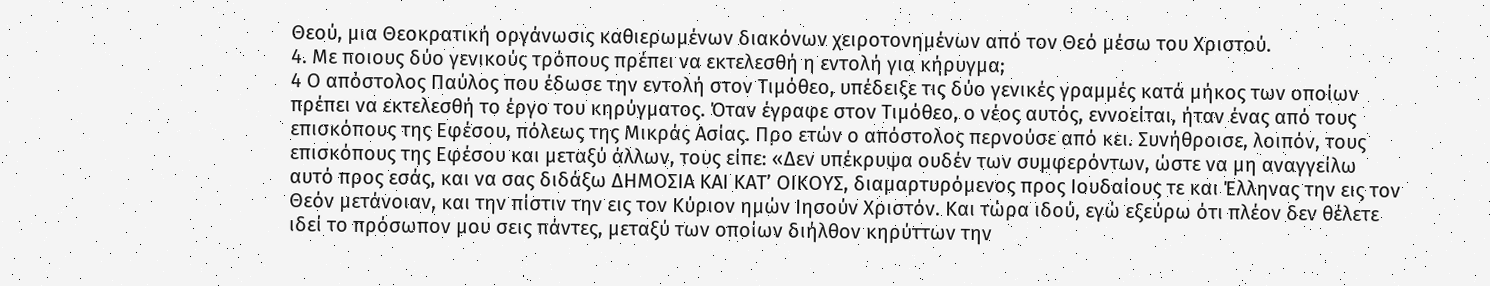Θεού, μια Θεοκρατική οργάνωσις καθιερωμένων διακόνων χειροτονημένων από τον Θεό μέσω του Χριστού.
4. Με ποιους δύο γενικούς τρόπους πρέπει να εκτελεσθή η εντολή για κήρυγμα;
4 Ο απόστολος Παύλος που έδωσε την εντολή στον Τιμόθεο, υπέδειξε τις δύο γενικές γραμμές κατά μήκος των οποίων πρέπει να εκτελεσθή το έργο του κηρύγματος. Όταν έγραφε στον Τιμόθεο, ο νέος αυτός, εννοείται, ήταν ένας από τους επισκόπους της Εφέσου, πόλεως της Μικράς Ασίας. Προ ετών ο απόστολος περνούσε από κει. Συνήθροισε, λοιπόν, τους επισκόπους της Εφέσου και μεταξύ άλλων, τους είπε: «Δεν υπέκρυψα ουδέν των συμφερόντων, ώστε να μη αναγγείλω αυτό προς εσάς, και να σας διδάξω ΔΗΜΟΣΙΑ ΚΑΙ ΚΑΤ’ ΟΙΚΟΥΣ, διαμαρτυρόμενος προς Ιουδαίους τε και Έλληνας την εις τον Θεόν μετάνοιαν, και την πίστιν την εις τον Κύριον ημών Ιησούν Χριστόν. Και τώρα ιδού, εγώ εξεύρω ότι πλέον δεν θέλετε ιδεί το πρόσωπον μου σεις πάντες, μεταξύ των οποίων διήλθον κηρύττων την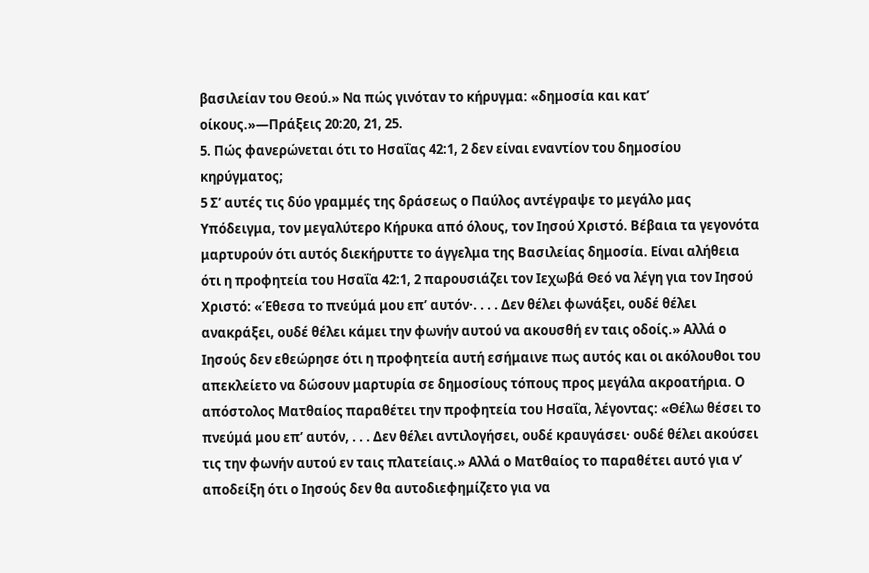βασιλείαν του Θεού.» Να πώς γινόταν το κήρυγμα: «δημοσία και κατ’ οίκους.»—Πράξεις 20:20, 21, 25.
5. Πώς φανερώνεται ότι το Ησαΐας 42:1, 2 δεν είναι εναντίον του δημοσίου κηρύγματος;
5 Σ’ αυτές τις δύο γραμμές της δράσεως ο Παύλος αντέγραψε το μεγάλο μας Υπόδειγμα, τον μεγαλύτερο Κήρυκα από όλους, τον Ιησού Χριστό. Βέβαια τα γεγονότα μαρτυρούν ότι αυτός διεκήρυττε το άγγελμα της Βασιλείας δημοσία. Είναι αλήθεια ότι η προφητεία του Ησαΐα 42:1, 2 παρουσιάζει τον Ιεχωβά Θεό να λέγη για τον Ιησού Χριστό: «Έθεσα το πνεύμά μου επ’ αυτόν·. . . . Δεν θέλει φωνάξει, ουδέ θέλει ανακράξει, ουδέ θέλει κάμει την φωνήν αυτού να ακουσθή εν ταις οδοίς.» Αλλά ο Ιησούς δεν εθεώρησε ότι η προφητεία αυτή εσήμαινε πως αυτός και οι ακόλουθοι του απεκλείετο να δώσουν μαρτυρία σε δημοσίους τόπους προς μεγάλα ακροατήρια. Ο απόστολος Ματθαίος παραθέτει την προφητεία του Ησαΐα, λέγοντας: «Θέλω θέσει το πνεύμά μου επ’ αυτόν, . . . Δεν θέλει αντιλογήσει, ουδέ κραυγάσει· ουδέ θέλει ακούσει τις την φωνήν αυτού εν ταις πλατείαις.» Αλλά ο Ματθαίος το παραθέτει αυτό για ν’ αποδείξη ότι ο Ιησούς δεν θα αυτοδιεφημίζετο για να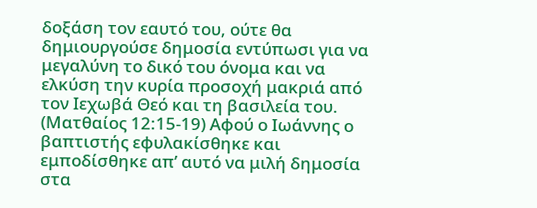δοξάση τον εαυτό του, ούτε θα δημιουργούσε δημοσία εντύπωσι για να μεγαλύνη το δικό του όνομα και να ελκύση την κυρία προσοχή μακριά από τον Ιεχωβά Θεό και τη βασιλεία του. (Ματθαίος 12:15-19) Αφού ο Ιωάννης ο βαπτιστής εφυλακίσθηκε και εμποδίσθηκε απ’ αυτό να μιλή δημοσία στα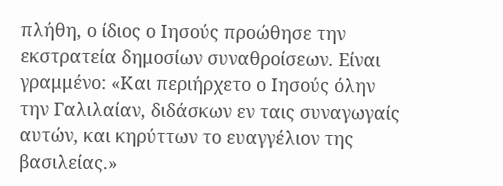πλήθη, ο ίδιος ο Ιησούς προώθησε την εκστρατεία δημοσίων συναθροίσεων. Είναι γραμμένο: «Και περιήρχετο ο Ιησούς όλην την Γαλιλαίαν, διδάσκων εν ταις συναγωγαίς αυτών, και κηρύττων το ευαγγέλιον της βασιλείας.»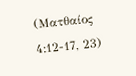(Ματθαίος 4:12-17, 23)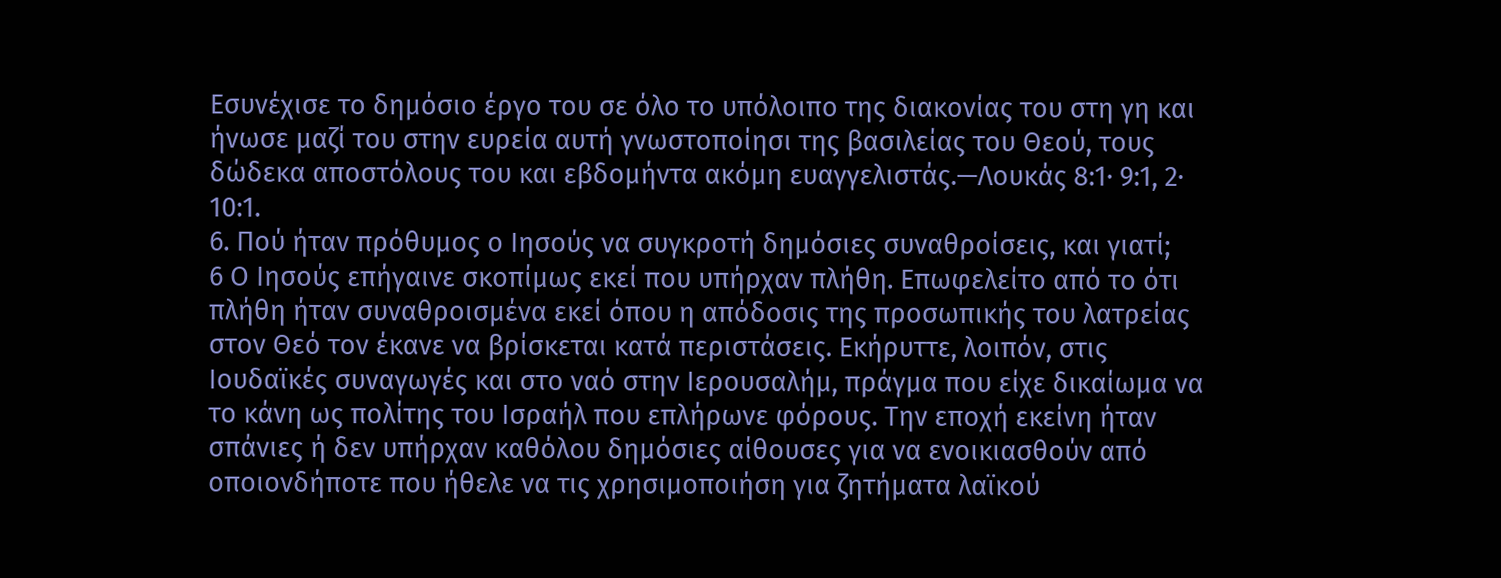Εσυνέχισε το δημόσιο έργο του σε όλο το υπόλοιπο της διακονίας του στη γη και ήνωσε μαζί του στην ευρεία αυτή γνωστοποίησι της βασιλείας του Θεού, τους δώδεκα αποστόλους του και εβδομήντα ακόμη ευαγγελιστάς.—Λουκάς 8:1· 9:1, 2· 10:1.
6. Πού ήταν πρόθυμος ο Ιησούς να συγκροτή δημόσιες συναθροίσεις, και γιατί;
6 Ο Ιησούς επήγαινε σκοπίμως εκεί που υπήρχαν πλήθη. Επωφελείτο από το ότι πλήθη ήταν συναθροισμένα εκεί όπου η απόδοσις της προσωπικής του λατρείας στον Θεό τον έκανε να βρίσκεται κατά περιστάσεις. Εκήρυττε, λοιπόν, στις Ιουδαϊκές συναγωγές και στο ναό στην Ιερουσαλήμ, πράγμα που είχε δικαίωμα να το κάνη ως πολίτης του Ισραήλ που επλήρωνε φόρους. Την εποχή εκείνη ήταν σπάνιες ή δεν υπήρχαν καθόλου δημόσιες αίθουσες για να ενοικιασθούν από οποιονδήποτε που ήθελε να τις χρησιμοποιήση για ζητήματα λαϊκού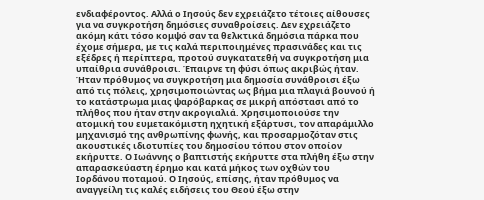ενδιαφέροντος. Αλλά ο Ιησούς δεν εχρειάζετο τέτοιες αίθουσες για να συγκροτήση δημόσιες συναθροίσεις. Δεν εχρειάζετο ακόμη κάτι τόσο κομψό σαν τα θελκτικά δημόσια πάρκα που έχομε σήμερα, με τις καλά περιποιημένες πρασινάδες και τις εξέδρες ή περίπτερα, προτού συγκατατεθή να συγκροτήση μια υπαίθρια συνάθροισι. Έπαιρνε τη φύσι όπως ακριβώς ήταν. Ήταν πρόθυμος να συγκροτήση μια δημοσία συνάθροισι έξω από τις πόλεις, χρησιμοποιώντας ως βήμα μια πλαγιά βουνού ή το κατάστρωμα μιας ψαρόβαρκας σε μικρή απόστασι από το πλήθος που ήταν στην ακρογιαλιά. Χρησιμοποιούσε την ατομική του ευμετακόμιστη ηχητική εξάρτυσι, τον απαράμιλλο μηχανισμό της ανθρωπίνης φωνής, και προσαρμοζόταν στις ακουστικές ιδιοτυπίες του δημοσίου τόπου στον οποίον εκήρυττε. Ο Ιωάννης ο βαπτιστής εκήρυττε στα πλήθη έξω στην απαρασκεύαστη έρημο και κατά μήκος των οχθών του Ιορδάνου ποταμού. Ο Ιησούς, επίσης, ήταν πρόθυμος να αναγγείλη τις καλές ειδήσεις του Θεού έξω στην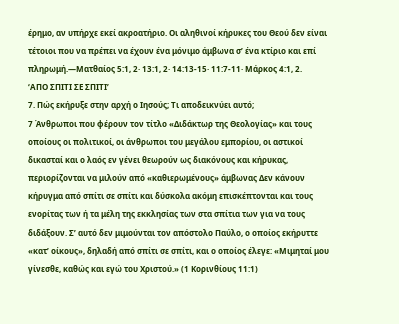έρημο, αν υπήρχε εκεί ακροατήριο. Οι αληθινοί κήρυκες του Θεού δεν είναι τέτοιοι που να πρέπει να έχουν ένα μόνιμο άμβωνα σ’ ένα κτίριο και επί πληρωμή.—Ματθαίος 5:1, 2· 13:1, 2· 14:13-15· 11:7-11· Μάρκος 4:1, 2.
‘ΑΠΟ ΣΠΙΤΙ ΣΕ ΣΠΙΤΙ’
7. Πώς εκήρυξε στην αρχή ο Ιησούς; Τι αποδεικνύει αυτό;
7 Άνθρωποι που φέρουν τον τίτλο «Διδάκτωρ της Θεολογίας» και τους οποίους οι πολιτικοί, οι άνθρωποι του μεγάλου εμπορίου, οι αστικοί δικασταί και ο λαός εν γένει θεωρούν ως διακόνους και κήρυκας, περιορίζονται να μιλούν από «καθιερωμένους» άμβωνας Δεν κάνουν κήρυγμα από σπίτι σε σπίτι και δύσκολα ακόμη επισκέπτονται και τους ενορίτας των ή τα μέλη της εκκλησίας των στα σπίτια των για να τους διδάξουν. Σ’ αυτό δεν μιμούνται τον απόστολο Παύλο, ο οποίος εκήρυττε «κατ’ οίκους», δηλαδή από σπίτι σε σπίτι, και ο οποίος έλεγε: «Μιμηταί μου γίνεσθε, καθώς και εγώ του Χριστού.» (1 Κορινθίους 11:1)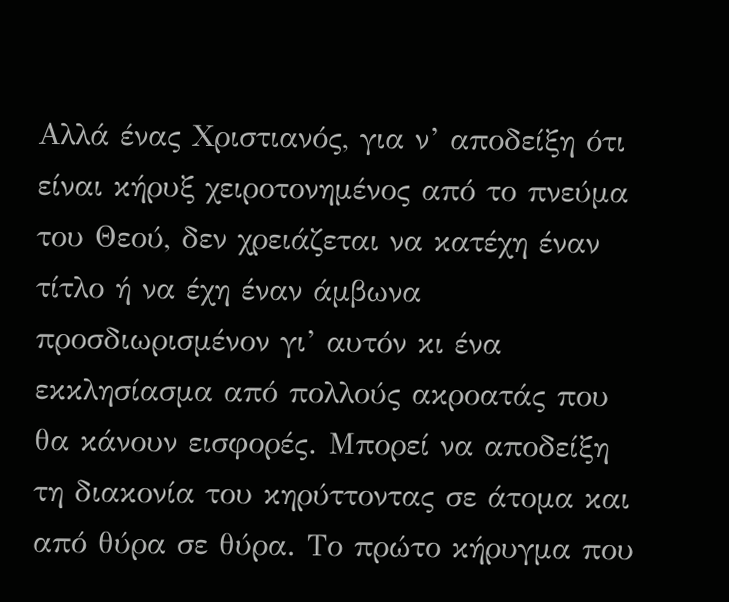Αλλά ένας Χριστιανός, για ν’ αποδείξη ότι είναι κήρυξ χειροτονημένος από το πνεύμα του Θεού, δεν χρειάζεται να κατέχη έναν τίτλο ή να έχη έναν άμβωνα προσδιωρισμένον γι’ αυτόν κι ένα εκκλησίασμα από πολλούς ακροατάς που θα κάνουν εισφορές. Μπορεί να αποδείξη τη διακονία του κηρύττοντας σε άτομα και από θύρα σε θύρα. Το πρώτο κήρυγμα που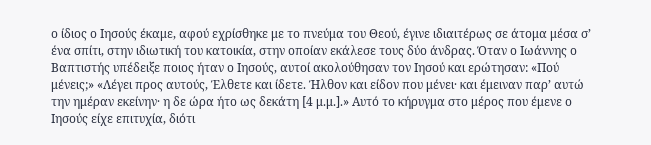ο ίδιος ο Ιησούς έκαμε, αφού εχρίσθηκε με το πνεύμα του Θεού, έγινε ιδιαιτέρως σε άτομα μέσα σ’ ένα σπίτι, στην ιδιωτική του κατοικία, στην οποίαν εκάλεσε τους δύο άνδρας. Όταν ο Ιωάννης ο Βαπτιστής υπέδειξε ποιος ήταν ο Ιησούς, αυτοί ακολούθησαν τον Ιησού και ερώτησαν: «Πού μένεις;» «Λέγει προς αυτούς, Έλθετε και ίδετε. Ήλθον και είδον που μένει· και έμειναν παρ’ αυτώ την ημέραν εκείνην· η δε ώρα ήτο ως δεκάτη [4 μ.μ.].» Αυτό το κήρυγμα στο μέρος που έμενε ο Ιησούς είχε επιτυχία, διότι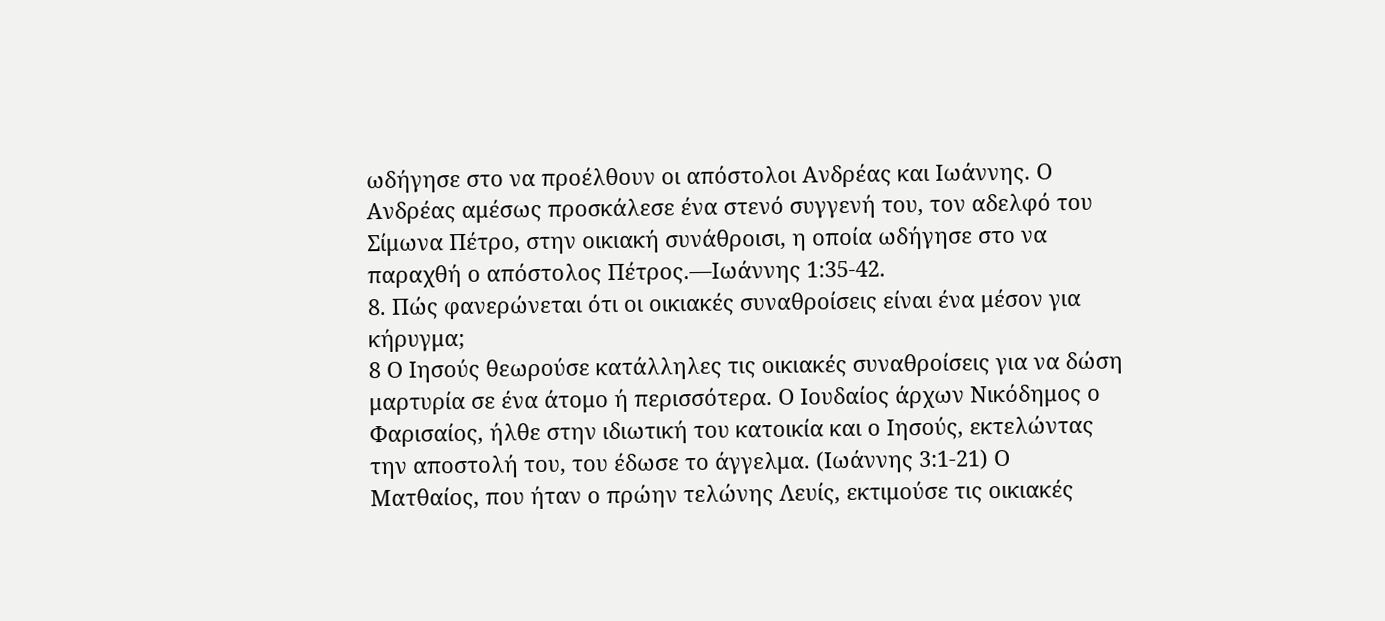ωδήγησε στο να προέλθουν οι απόστολοι Ανδρέας και Ιωάννης. Ο Ανδρέας αμέσως προσκάλεσε ένα στενό συγγενή του, τον αδελφό του Σίμωνα Πέτρο, στην οικιακή συνάθροισι, η οποία ωδήγησε στο να παραχθή ο απόστολος Πέτρος.—Ιωάννης 1:35-42.
8. Πώς φανερώνεται ότι οι οικιακές συναθροίσεις είναι ένα μέσον για κήρυγμα;
8 Ο Ιησούς θεωρούσε κατάλληλες τις οικιακές συναθροίσεις για να δώση μαρτυρία σε ένα άτομο ή περισσότερα. Ο Ιουδαίος άρχων Νικόδημος ο Φαρισαίος, ήλθε στην ιδιωτική του κατοικία και ο Ιησούς, εκτελώντας την αποστολή του, του έδωσε το άγγελμα. (Ιωάννης 3:1-21) Ο Ματθαίος, που ήταν ο πρώην τελώνης Λευίς, εκτιμούσε τις οικιακές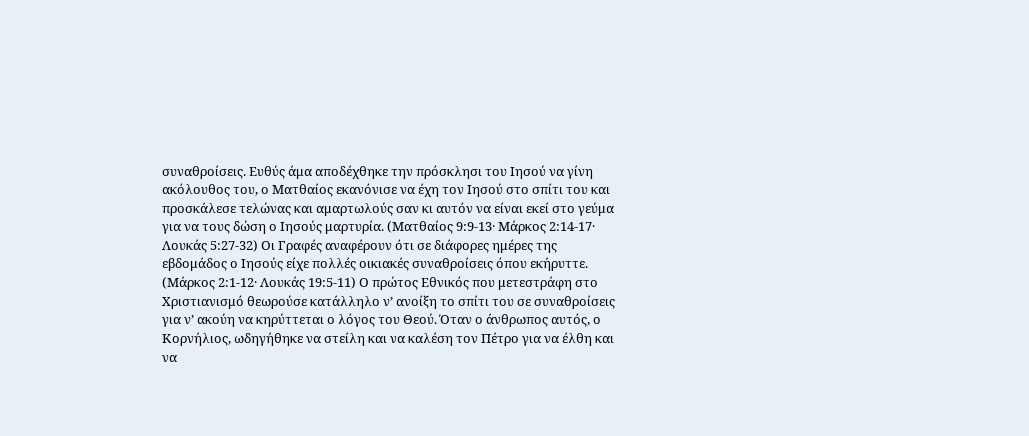συναθροίσεις. Ευθύς άμα αποδέχθηκε την πρόσκλησι του Ιησού να γίνη ακόλουθος του, ο Ματθαίος εκανόνισε να έχη τον Ιησού στο σπίτι του και προσκάλεσε τελώνας και αμαρτωλούς σαν κι αυτόν να είναι εκεί στο γεύμα για να τους δώση ο Ιησούς μαρτυρία. (Ματθαίος 9:9-13· Μάρκος 2:14-17· Λουκάς 5:27-32) Οι Γραφές αναφέρουν ότι σε διάφορες ημέρες της εβδομάδος ο Ιησούς είχε πολλές οικιακές συναθροίσεις όπου εκήρυττε. (Μάρκος 2:1-12· Λουκάς 19:5-11) Ο πρώτος Εθνικός που μετεστράφη στο Χριστιανισμό θεωρούσε κατάλληλο ν’ ανοίξη το σπίτι του σε συναθροίσεις για ν’ ακούη να κηρύττεται ο λόγος του Θεού. Όταν ο άνθρωπος αυτός, ο Κορνήλιος, ωδηγήθηκε να στείλη και να καλέση τον Πέτρο για να έλθη και να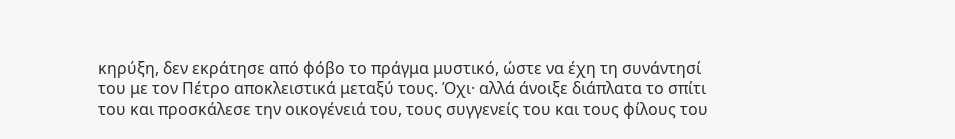κηρύξη, δεν εκράτησε από φόβο το πράγμα μυστικό, ώστε να έχη τη συνάντησί του με τον Πέτρο αποκλειστικά μεταξύ τους. Όχι· αλλά άνοιξε διάπλατα το σπίτι του και προσκάλεσε την οικογένειά του, τους συγγενείς του και τους φίλους του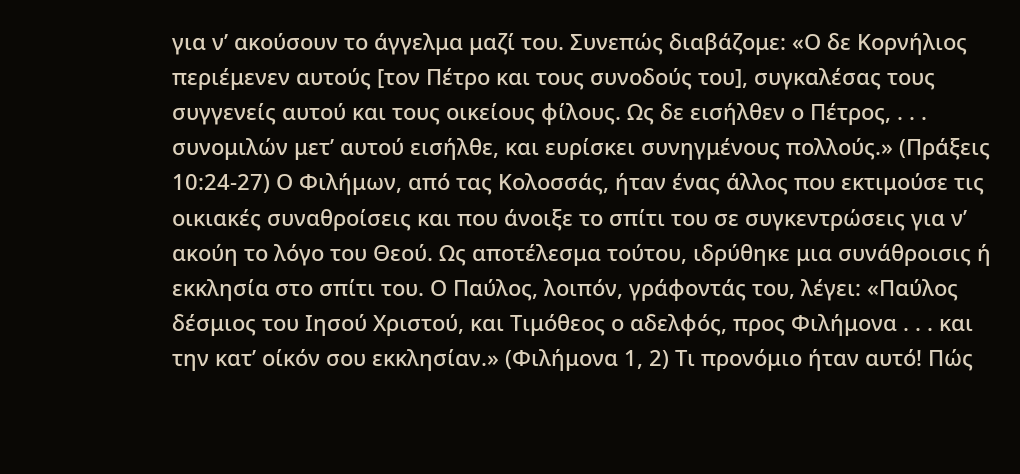για ν’ ακούσουν το άγγελμα μαζί του. Συνεπώς διαβάζομε: «Ο δε Κορνήλιος περιέμενεν αυτούς [τον Πέτρο και τους συνοδούς του], συγκαλέσας τους συγγενείς αυτού και τους οικείους φίλους. Ως δε εισήλθεν ο Πέτρος, . . . συνομιλών μετ’ αυτού εισήλθε, και ευρίσκει συνηγμένους πολλούς.» (Πράξεις 10:24-27) Ο Φιλήμων, από τας Κολοσσάς, ήταν ένας άλλος που εκτιμούσε τις οικιακές συναθροίσεις και που άνοιξε το σπίτι του σε συγκεντρώσεις για ν’ ακούη το λόγο του Θεού. Ως αποτέλεσμα τούτου, ιδρύθηκε μια συνάθροισις ή εκκλησία στο σπίτι του. Ο Παύλος, λοιπόν, γράφοντάς του, λέγει: «Παύλος δέσμιος του Ιησού Χριστού, και Τιμόθεος ο αδελφός, προς Φιλήμονα . . . και την κατ’ οίκόν σου εκκλησίαν.» (Φιλήμονα 1, 2) Τι προνόμιο ήταν αυτό! Πώς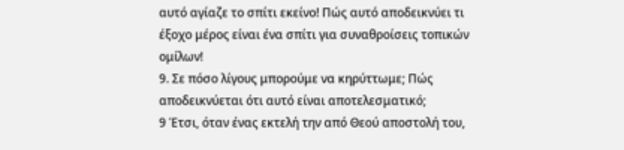αυτό αγίαζε το σπίτι εκείνο! Πώς αυτό αποδεικνύει τι έξοχο μέρος είναι ένα σπίτι για συναθροίσεις τοπικών ομίλων!
9. Σε πόσο λίγους μπορούμε να κηρύττωμε; Πώς αποδεικνύεται ότι αυτό είναι αποτελεσματικό;
9 Έτσι, όταν ένας εκτελή την από Θεού αποστολή του,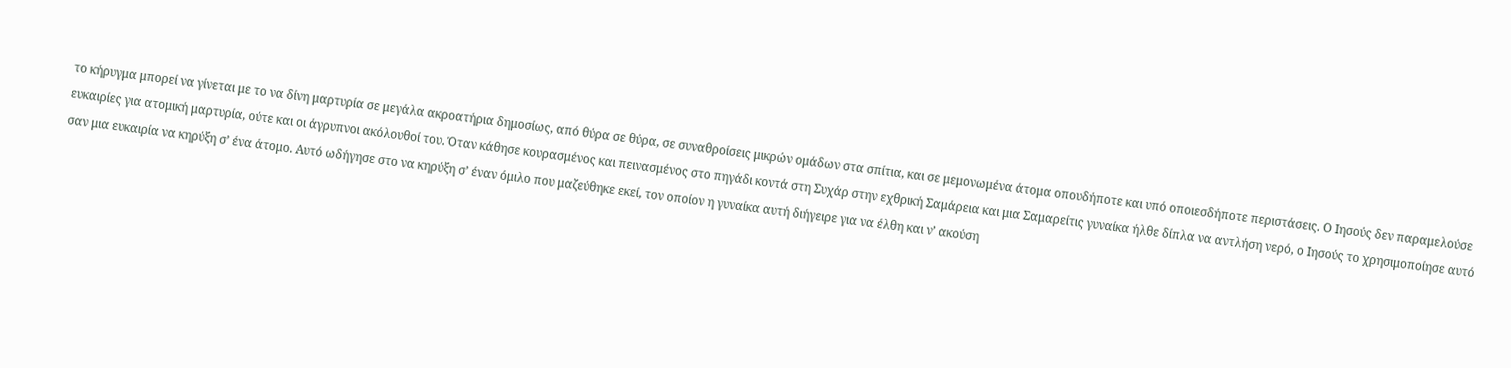το κήρυγμα μπορεί να γίνεται με το να δίνη μαρτυρία σε μεγάλα ακροατήρια δημοσίως, από θύρα σε θύρα, σε συναθροίσεις μικρών ομάδων στα σπίτια, και σε μεμονωμένα άτομα οπουδήποτε και υπό οποιεσδήποτε περιστάσεις. Ο Ιησούς δεν παραμελούσε ευκαιρίες για ατομική μαρτυρία, ούτε και οι άγρυπνοι ακόλουθοί του. Όταν κάθησε κουρασμένος και πεινασμένος στο πηγάδι κοντά στη Συχάρ στην εχθρική Σαμάρεια και μια Σαμαρείτις γυναίκα ήλθε δίπλα να αντλήση νερό, ο Ιησούς το χρησιμοποίησε αυτό σαν μια ευκαιρία να κηρύξη σ’ ένα άτομο. Αυτό ωδήγησε στο να κηρύξη σ’ έναν όμιλο που μαζεύθηκε εκεί, τον οποίον η γυναίκα αυτή διήγειρε για να έλθη και ν’ ακούση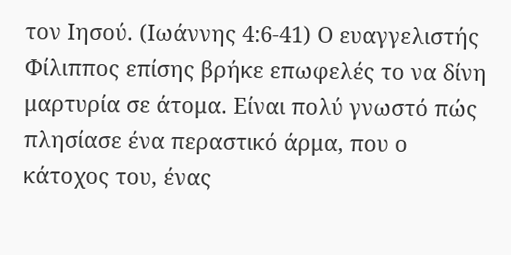τον Ιησού. (Ιωάννης 4:6-41) Ο ευαγγελιστής Φίλιππος επίσης βρήκε επωφελές το να δίνη μαρτυρία σε άτομα. Είναι πολύ γνωστό πώς πλησίασε ένα περαστικό άρμα, που ο κάτοχος του, ένας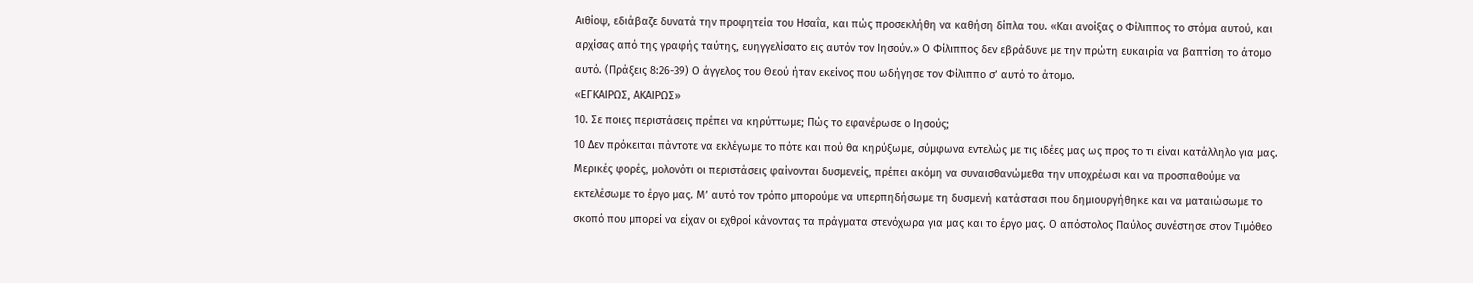Αιθίοψ, εδιάβαζε δυνατά την προφητεία του Ησαΐα, και πώς προσεκλήθη να καθήση δίπλα του. «Και ανοίξας ο Φίλιππος το στόμα αυτού, και αρχίσας από της γραφής ταύτης, ευηγγελίσατο εις αυτόν τον Ιησούν.» Ο Φίλιππος δεν εβράδυνε με την πρώτη ευκαιρία να βαπτίση το άτομο αυτό. (Πράξεις 8:26-39) Ο άγγελος του Θεού ήταν εκείνος που ωδήγησε τον Φίλιππο σ’ αυτό το άτομο.
«ΕΓΚΑΙΡΩΣ, ΑΚΑΙΡΩΣ»
10. Σε ποιες περιστάσεις πρέπει να κηρύττωμε; Πώς το εφανέρωσε ο Ιησούς;
10 Δεν πρόκειται πάντοτε να εκλέγωμε το πότε και πού θα κηρύξωμε, σύμφωνα εντελώς με τις ιδέες μας ως προς το τι είναι κατάλληλο για μας. Μερικές φορές, μολονότι οι περιστάσεις φαίνονται δυσμενείς, πρέπει ακόμη να συναισθανώμεθα την υποχρέωσι και να προσπαθούμε να εκτελέσωμε το έργο μας. Μ’ αυτό τον τρόπο μπορούμε να υπερπηδήσωμε τη δυσμενή κατάστασι που δημιουργήθηκε και να ματαιώσωμε το σκοπό που μπορεί να είχαν οι εχθροί κάνοντας τα πράγματα στενόχωρα για μας και το έργο μας. Ο απόστολος Παύλος συνέστησε στον Τιμόθεο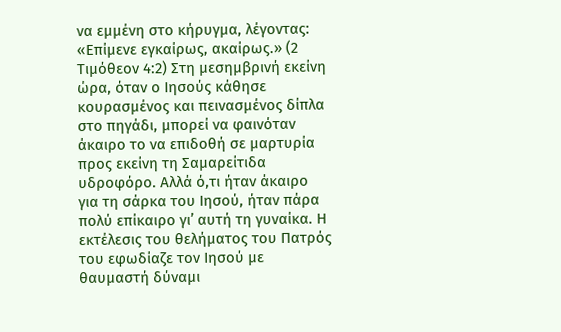να εμμένη στο κήρυγμα, λέγοντας: «Επίμενε εγκαίρως, ακαίρως.» (2 Τιμόθεον 4:2) Στη μεσημβρινή εκείνη ώρα, όταν ο Ιησούς κάθησε κουρασμένος και πεινασμένος δίπλα στο πηγάδι, μπορεί να φαινόταν άκαιρο το να επιδοθή σε μαρτυρία προς εκείνη τη Σαμαρείτιδα υδροφόρο. Αλλά ό,τι ήταν άκαιρο για τη σάρκα του Ιησού, ήταν πάρα πολύ επίκαιρο γι’ αυτή τη γυναίκα. Η εκτέλεσις του θελήματος του Πατρός του εφωδίαζε τον Ιησού με θαυμαστή δύναμι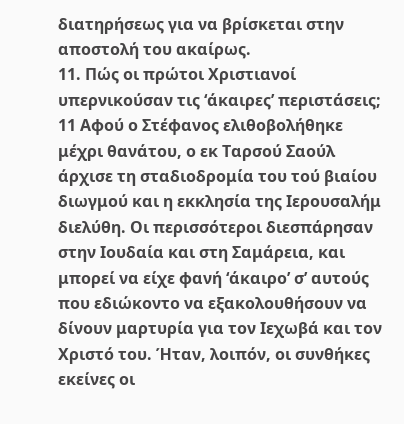διατηρήσεως για να βρίσκεται στην αποστολή του ακαίρως.
11. Πώς οι πρώτοι Χριστιανοί υπερνικούσαν τις ‘άκαιρες’ περιστάσεις;
11 Αφού ο Στέφανος ελιθοβολήθηκε μέχρι θανάτου, ο εκ Ταρσού Σαούλ άρχισε τη σταδιοδρομία του τού βιαίου διωγμού και η εκκλησία της Ιερουσαλήμ διελύθη. Οι περισσότεροι διεσπάρησαν στην Ιουδαία και στη Σαμάρεια, και μπορεί να είχε φανή ‘άκαιρο’ σ’ αυτούς που εδιώκοντο να εξακολουθήσουν να δίνουν μαρτυρία για τον Ιεχωβά και τον Χριστό του. Ήταν, λοιπόν, οι συνθήκες εκείνες οι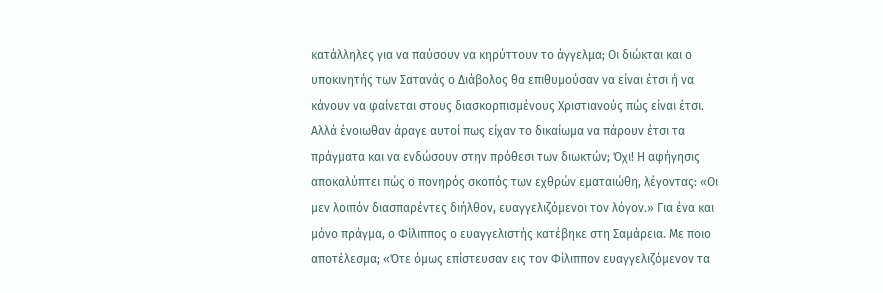κατάλληλες για να παύσουν να κηρύττουν το άγγελμα; Οι διώκται και ο υποκινητής των Σατανάς ο Διάβολος θα επιθυμούσαν να είναι έτσι ή να κάνουν να φαίνεται στους διασκορπισμένους Χριστιανούς πώς είναι έτσι. Αλλά ένοιωθαν άραγε αυτοί πως είχαν το δικαίωμα να πάρουν έτσι τα πράγματα και να ενδώσουν στην πρόθεσι των διωκτών; Όχι! Η αφήγησις αποκαλύπτει πώς ο πονηρός σκοπός των εχθρών εματαιώθη, λέγοντας: «Οι μεν λοιπόν διασπαρέντες διήλθον, ευαγγελιζόμενοι τον λόγον.» Για ένα και μόνο πράγμα, ο Φίλιππος ο ευαγγελιστής κατέβηκε στη Σαμάρεια. Με ποιο αποτέλεσμα; «Ότε όμως επίστευσαν εις τον Φίλιππον ευαγγελιζόμενον τα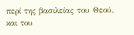περί της βασιλείας του Θεού, και του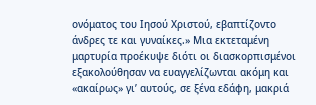ονόματος του Ιησού Χριστού, εβαπτίζοντο άνδρες τε και γυναίκες.» Μια εκτεταμένη μαρτυρία προέκυψε διότι οι διασκορπισμένοι εξακολούθησαν να ευαγγελίζωνται ακόμη και «ακαίρως» γι’ αυτούς, σε ξένα εδάφη, μακριά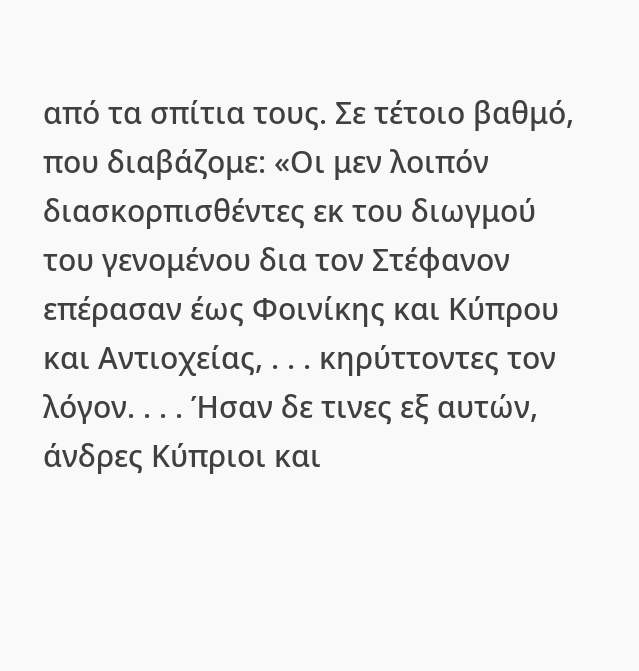από τα σπίτια τους. Σε τέτοιο βαθμό, που διαβάζομε: «Οι μεν λοιπόν διασκορπισθέντες εκ του διωγμού του γενομένου δια τον Στέφανον επέρασαν έως Φοινίκης και Κύπρου και Αντιοχείας, . . . κηρύττοντες τον λόγον. . . . Ήσαν δε τινες εξ αυτών, άνδρες Κύπριοι και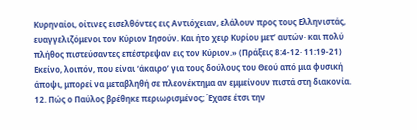Κυρηναίοι, οίτινες εισελθόντες εις Αντιόχειαν, ελάλουν προς τους Ελληνιστάς, ευαγγελιζόμενοι τον Κύριον Ιησούν. Και ήτο χειρ Κυρίου μετ’ αυτών· και πολύ πλήθος πιστεύσαντες επέστρεψαν εις τον Κύριον.» (Πράξεις 8:4-12· 11:19-21) Εκείνο, λοιπόν, που είναι ‘άκαιρο’ για τους δούλους του Θεού από μια φυσική άποψι, μπορεί να μεταβληθή σε πλεονέκτημα αν εμμείνουν πιστά στη διακονία.
12. Πώς ο Παύλος βρέθηκε περιωρισμένος; Έχασε έτσι την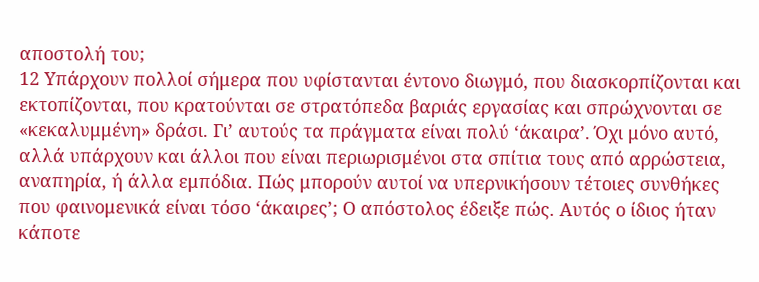αποστολή του;
12 Υπάρχουν πολλοί σήμερα που υφίστανται έντονο διωγμό, που διασκορπίζονται και εκτοπίζονται, που κρατούνται σε στρατόπεδα βαριάς εργασίας και σπρώχνονται σε «κεκαλυμμένη» δράσι. Γι’ αυτούς τα πράγματα είναι πολύ ‘άκαιρα’. Όχι μόνο αυτό, αλλά υπάρχουν και άλλοι που είναι περιωρισμένοι στα σπίτια τους από αρρώστεια, αναπηρία, ή άλλα εμπόδια. Πώς μπορούν αυτοί να υπερνικήσουν τέτοιες συνθήκες που φαινομενικά είναι τόσο ‘άκαιρες’; Ο απόστολος έδειξε πώς. Αυτός ο ίδιος ήταν κάποτε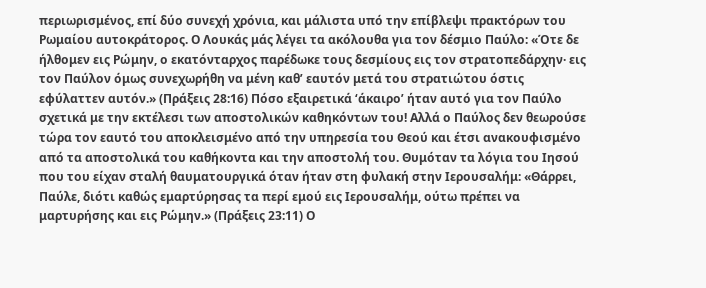περιωρισμένος, επί δύο συνεχή χρόνια, και μάλιστα υπό την επίβλεψι πρακτόρων του Ρωμαίου αυτοκράτορος. Ο Λουκάς μάς λέγει τα ακόλουθα για τον δέσμιο Παύλο: «Ότε δε ήλθομεν εις Ρώμην, ο εκατόνταρχος παρέδωκε τους δεσμίους εις τον στρατοπεδάρχην· εις τον Παύλον όμως συνεχωρήθη να μένη καθ’ εαυτόν μετά του στρατιώτου όστις εφύλαττεν αυτόν.» (Πράξεις 28:16) Πόσο εξαιρετικά ‘άκαιρο’ ήταν αυτό για τον Παύλο σχετικά με την εκτέλεσι των αποστολικών καθηκόντων του! Αλλά ο Παύλος δεν θεωρούσε τώρα τον εαυτό του αποκλεισμένο από την υπηρεσία του Θεού και έτσι ανακουφισμένο από τα αποστολικά του καθήκοντα και την αποστολή του. Θυμόταν τα λόγια του Ιησού που του είχαν σταλή θαυματουργικά όταν ήταν στη φυλακή στην Ιερουσαλήμ: «Θάρρει, Παύλε, διότι καθώς εμαρτύρησας τα περί εμού εις Ιερουσαλήμ, ούτω πρέπει να μαρτυρήσης και εις Ρώμην.» (Πράξεις 23:11) Ο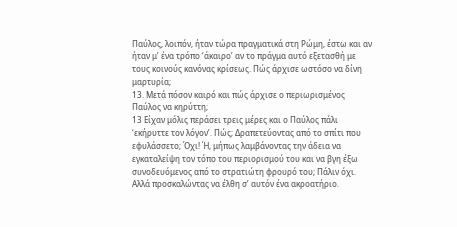Παύλος, λοιπόν, ήταν τώρα πραγματικά στη Ρώμη, έστω και αν ήταν μ’ ένα τρόπο ‘άκαιρο’ αν το πράγμα αυτό εξετασθή με τους κοινούς κανόνας κρίσεως. Πώς άρχισε ωστόσο να δίνη μαρτυρία;
13. Μετά πόσον καιρό και πώς άρχισε ο περιωρισμένος Παύλος να κηρύττη;
13 Είχαν μόλις περάσει τρεις μέρες και ο Παύλος πάλι ‘εκήρυττε τον λόγον’. Πώς; Δραπετεύοντας από το σπίτι που εφυλάσσετο; Όχι! Ή, μήπως λαμβάνοντας την άδεια να εγκαταλείψη τον τόπο του περιορισμού του και να βγη έξω συνοδευόμενος από το στρατιώτη φρουρό του; Πάλιν όχι. Αλλά προσκαλώντας να έλθη σ’ αυτόν ένα ακροατήριο.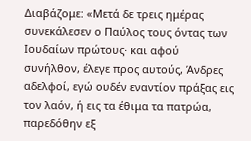Διαβάζομε: «Μετά δε τρεις ημέρας συνεκάλεσεν ο Παύλος τους όντας των Ιουδαίων πρώτους· και αφού συνήλθον, έλεγε προς αυτούς, Άνδρες αδελφοί, εγώ ουδέν εναντίον πράξας εις τον λαόν, ή εις τα έθιμα τα πατρώα, παρεδόθην εξ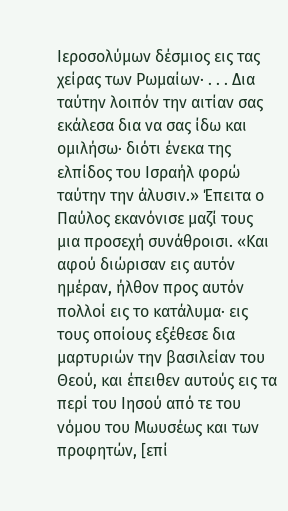Ιεροσολύμων δέσμιος εις τας χείρας των Ρωμαίων· . . . Δια ταύτην λοιπόν την αιτίαν σας εκάλεσα δια να σας ίδω και ομιλήσω· διότι ένεκα της ελπίδος του Ισραήλ φορώ ταύτην την άλυσιν.» Έπειτα ο Παύλος εκανόνισε μαζί τους μια προσεχή συνάθροισι. «Και αφού διώρισαν εις αυτόν ημέραν, ήλθον προς αυτόν πολλοί εις το κατάλυμα· εις τους οποίους εξέθεσε δια μαρτυριών την βασιλείαν του Θεού, και έπειθεν αυτούς εις τα περί του Ιησού από τε του νόμου του Μωυσέως και των προφητών, [επί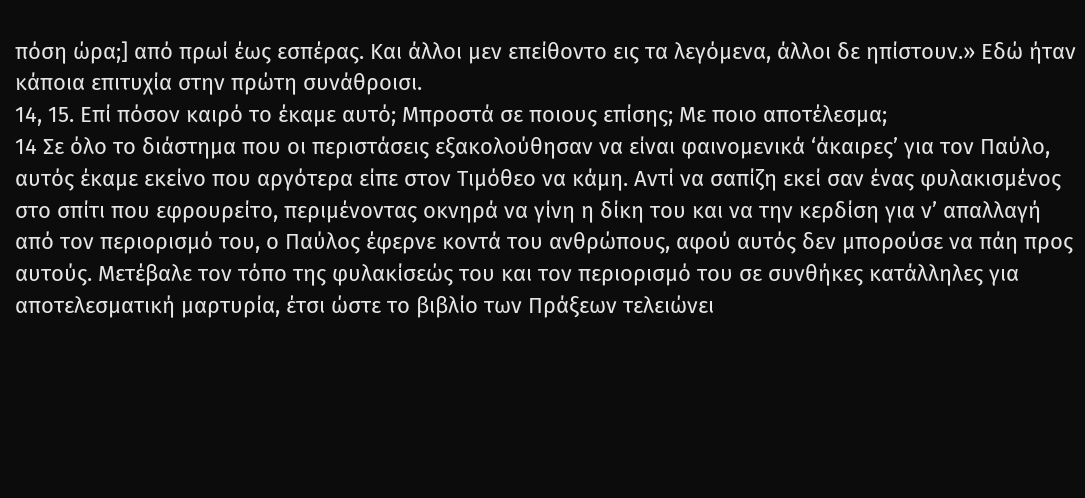πόση ώρα;] από πρωί έως εσπέρας. Και άλλοι μεν επείθοντο εις τα λεγόμενα, άλλοι δε ηπίστουν.» Εδώ ήταν κάποια επιτυχία στην πρώτη συνάθροισι.
14, 15. Επί πόσον καιρό το έκαμε αυτό; Μπροστά σε ποιους επίσης; Με ποιο αποτέλεσμα;
14 Σε όλο το διάστημα που οι περιστάσεις εξακολούθησαν να είναι φαινομενικά ‘άκαιρες’ για τον Παύλο, αυτός έκαμε εκείνο που αργότερα είπε στον Τιμόθεο να κάμη. Αντί να σαπίζη εκεί σαν ένας φυλακισμένος στο σπίτι που εφρουρείτο, περιμένοντας οκνηρά να γίνη η δίκη του και να την κερδίση για ν’ απαλλαγή από τον περιορισμό του, ο Παύλος έφερνε κοντά του ανθρώπους, αφού αυτός δεν μπορούσε να πάη προς αυτούς. Μετέβαλε τον τόπο της φυλακίσεώς του και τον περιορισμό του σε συνθήκες κατάλληλες για αποτελεσματική μαρτυρία, έτσι ώστε το βιβλίο των Πράξεων τελειώνει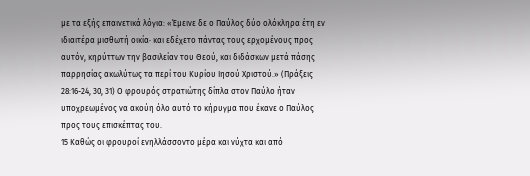με τα εξής επαινετικά λόγια: «Έμεινε δε ο Παύλος δύο ολόκληρα έτη εν ιδιαιτέρα μισθωτή οικία· και εδέχετο πάντας τους ερχομένους προς αυτόν, κηρύττων την βασιλείαν του Θεού, και διδάσκων μετά πάσης παρρησίας ακωλύτως τα περί του Κυρίου Ιησού Χριστού.» (Πράξεις 28:16-24, 30, 31) Ο φρουρός στρατιώτης δίπλα στον Παύλο ήταν υποχρεωμένος να ακούη όλο αυτό το κήρυγμα που έκανε ο Παύλος προς τους επισκέπτας του.
15 Καθώς οι φρουροί ενηλλάσσοντο μέρα και νύχτα και από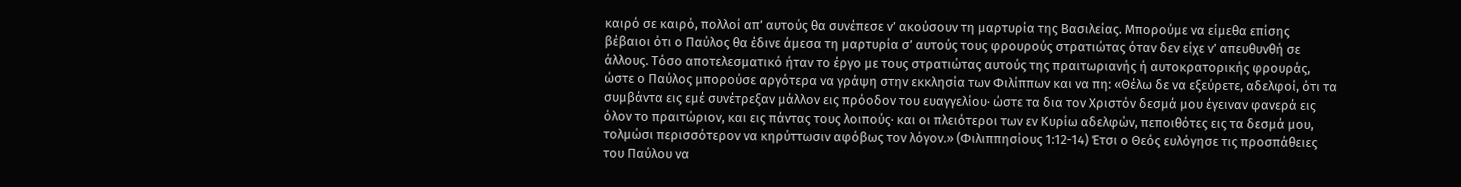καιρό σε καιρό, πολλοί απ’ αυτούς θα συνέπεσε ν’ ακούσουν τη μαρτυρία της Βασιλείας. Μπορούμε να είμεθα επίσης βέβαιοι ότι ο Παύλος θα έδινε άμεσα τη μαρτυρία σ’ αυτούς τους φρουρούς στρατιώτας όταν δεν είχε ν’ απευθυνθή σε άλλους. Τόσο αποτελεσματικό ήταν το έργο με τους στρατιώτας αυτούς της πραιτωριανής ή αυτοκρατορικής φρουράς, ώστε ο Παύλος μπορούσε αργότερα να γράψη στην εκκλησία των Φιλίππων και να πη: «Θέλω δε να εξεύρετε, αδελφοί, ότι τα συμβάντα εις εμέ συνέτρεξαν μάλλον εις πρόοδον του ευαγγελίου· ώστε τα δια τον Χριστόν δεσμά μου έγειναν φανερά εις όλον το πραιτώριον, και εις πάντας τους λοιπούς· και οι πλειότεροι των εν Κυρίω αδελφών, πεποιθότες εις τα δεσμά μου, τολμώσι περισσότερον να κηρύττωσιν αφόβως τον λόγον.» (Φιλιππησίους 1:12-14) Έτσι ο Θεός ευλόγησε τις προσπάθειες του Παύλου να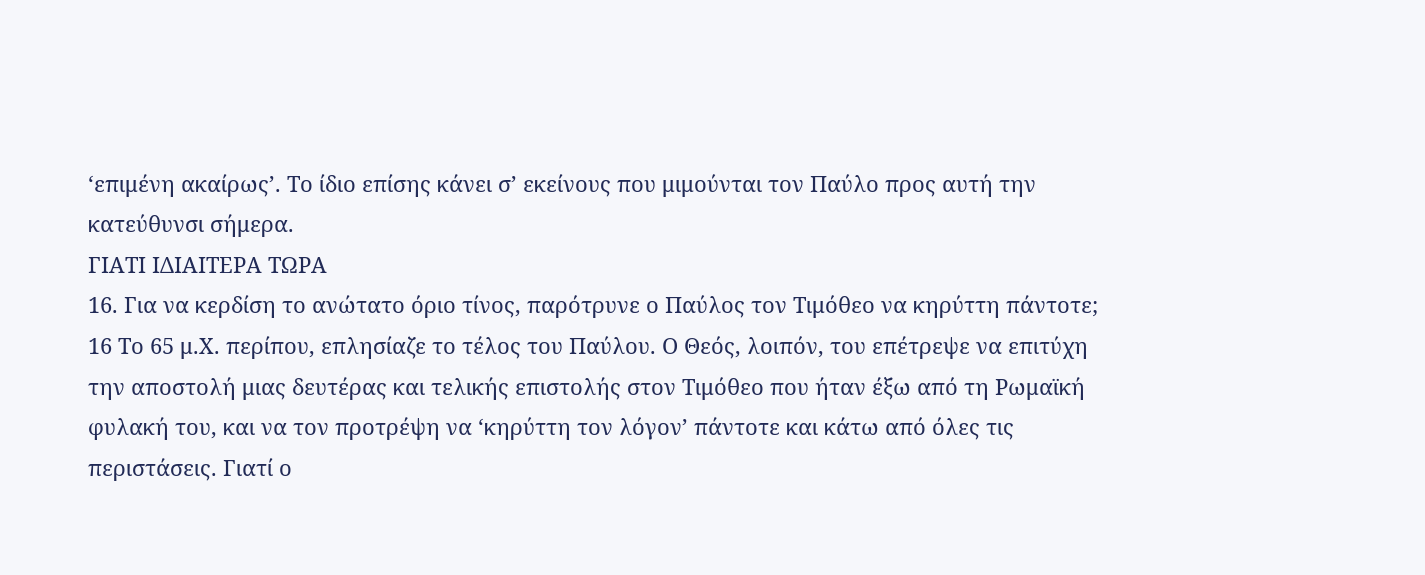‘επιμένη ακαίρως’. Το ίδιο επίσης κάνει σ’ εκείνους που μιμούνται τον Παύλο προς αυτή την κατεύθυνσι σήμερα.
ΓΙΑΤΙ ΙΔΙΑΙΤΕΡΑ ΤΩΡΑ
16. Για να κερδίση το ανώτατο όριο τίνος, παρότρυνε ο Παύλος τον Τιμόθεο να κηρύττη πάντοτε;
16 Το 65 μ.Χ. περίπου, επλησίαζε το τέλος του Παύλου. Ο Θεός, λοιπόν, του επέτρεψε να επιτύχη την αποστολή μιας δευτέρας και τελικής επιστολής στον Τιμόθεο που ήταν έξω από τη Ρωμαϊκή φυλακή του, και να τον προτρέψη να ‘κηρύττη τον λόγον’ πάντοτε και κάτω από όλες τις περιστάσεις. Γιατί ο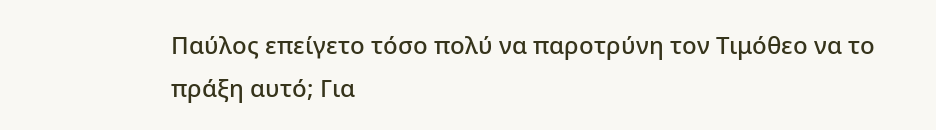Παύλος επείγετο τόσο πολύ να παροτρύνη τον Τιμόθεο να το πράξη αυτό; Για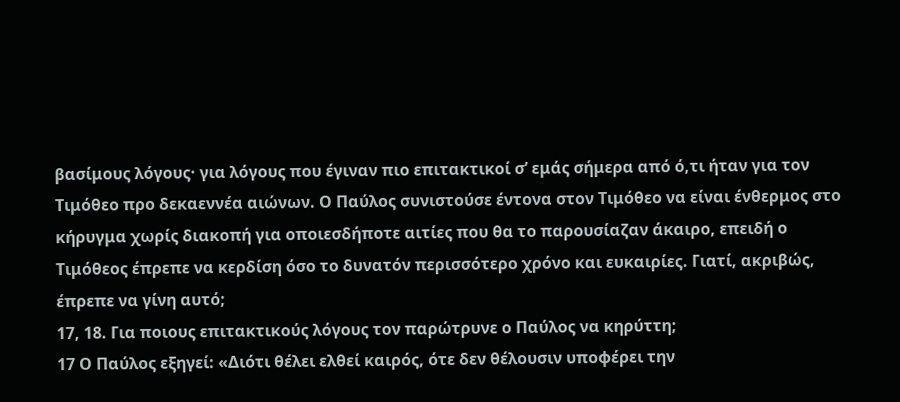βασίμους λόγους· για λόγους που έγιναν πιο επιτακτικοί σ’ εμάς σήμερα από ό,τι ήταν για τον Τιμόθεο προ δεκαεννέα αιώνων. Ο Παύλος συνιστούσε έντονα στον Τιμόθεο να είναι ένθερμος στο κήρυγμα χωρίς διακοπή για οποιεσδήποτε αιτίες που θα το παρουσίαζαν άκαιρο, επειδή ο Τιμόθεος έπρεπε να κερδίση όσο το δυνατόν περισσότερο χρόνο και ευκαιρίες. Γιατί, ακριβώς, έπρεπε να γίνη αυτό;
17, 18. Για ποιους επιτακτικούς λόγους τον παρώτρυνε ο Παύλος να κηρύττη;
17 Ο Παύλος εξηγεί: «Διότι θέλει ελθεί καιρός, ότε δεν θέλουσιν υποφέρει την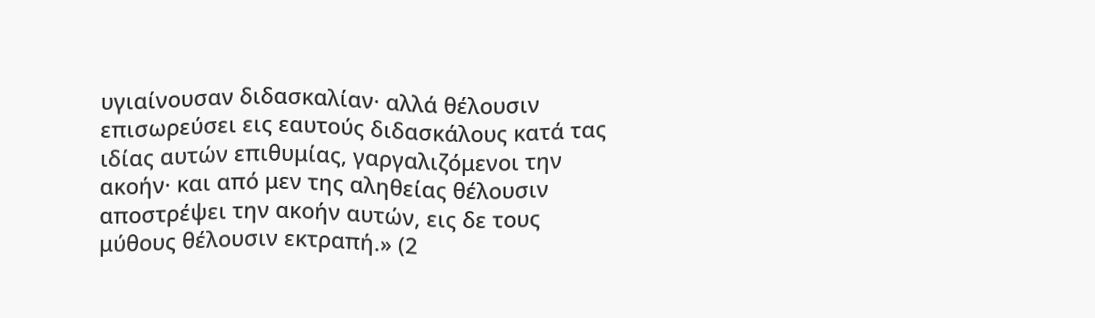υγιαίνουσαν διδασκαλίαν· αλλά θέλουσιν επισωρεύσει εις εαυτούς διδασκάλους κατά τας ιδίας αυτών επιθυμίας, γαργαλιζόμενοι την ακοήν· και από μεν της αληθείας θέλουσιν αποστρέψει την ακοήν αυτών, εις δε τους μύθους θέλουσιν εκτραπή.» (2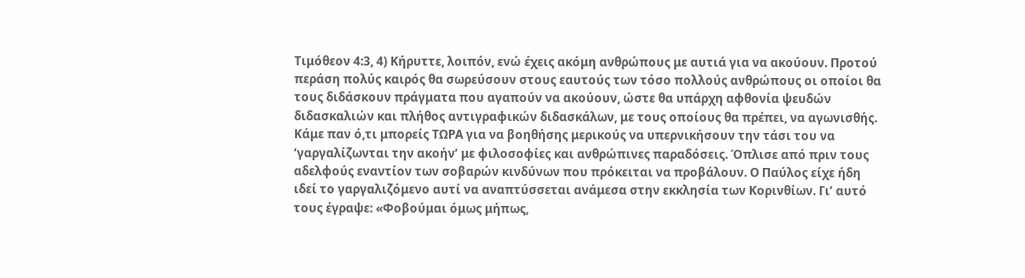Τιμόθεον 4:3, 4) Κήρυττε, λοιπόν, ενώ έχεις ακόμη ανθρώπους με αυτιά για να ακούουν. Προτού περάση πολύς καιρός θα σωρεύσουν στους εαυτούς των τόσο πολλούς ανθρώπους οι οποίοι θα τους διδάσκουν πράγματα που αγαπούν να ακούουν, ώστε θα υπάρχη αφθονία ψευδών διδασκαλιών και πλήθος αντιγραφικών διδασκάλων, με τους οποίους θα πρέπει, να αγωνισθής. Κάμε παν ό,τι μπορείς ΤΩΡΑ για να βοηθήσης μερικούς να υπερνικήσουν την τάσι του να ‘γαργαλίζωνται την ακοήν’ με φιλοσοφίες και ανθρώπινες παραδόσεις. Όπλισε από πριν τους αδελφούς εναντίον των σοβαρών κινδύνων που πρόκειται να προβάλουν. Ο Παύλος είχε ήδη ιδεί το γαργαλιζόμενο αυτί να αναπτύσσεται ανάμεσα στην εκκλησία των Κορινθίων. Γι’ αυτό τους έγραψε: «Φοβούμαι όμως μήπως,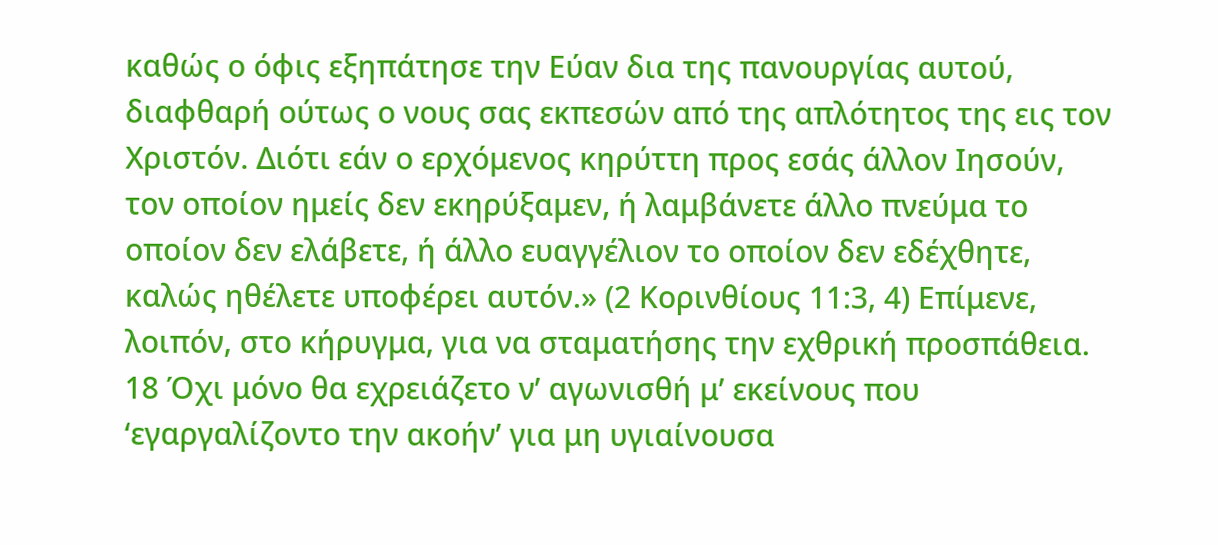καθώς ο όφις εξηπάτησε την Εύαν δια της πανουργίας αυτού, διαφθαρή ούτως ο νους σας εκπεσών από της απλότητος της εις τον Χριστόν. Διότι εάν ο ερχόμενος κηρύττη προς εσάς άλλον Ιησούν, τον οποίον ημείς δεν εκηρύξαμεν, ή λαμβάνετε άλλο πνεύμα το οποίον δεν ελάβετε, ή άλλο ευαγγέλιον το οποίον δεν εδέχθητε, καλώς ηθέλετε υποφέρει αυτόν.» (2 Κορινθίους 11:3, 4) Επίμενε, λοιπόν, στο κήρυγμα, για να σταματήσης την εχθρική προσπάθεια.
18 Όχι μόνο θα εχρειάζετο ν’ αγωνισθή μ’ εκείνους που ‘εγαργαλίζοντο την ακοήν’ για μη υγιαίνουσα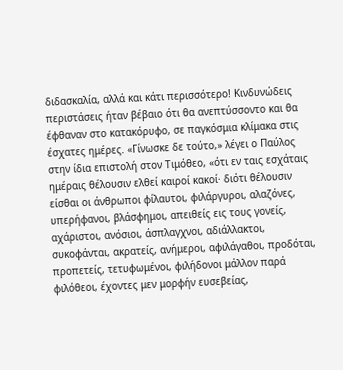διδασκαλία, αλλά και κάτι περισσότερο! Κινδυνώδεις περιστάσεις ήταν βέβαιο ότι θα ανεπτύσσοντο και θα έφθαναν στο κατακόρυφο, σε παγκόσμια κλίμακα στις έσχατες ημέρες. «Γίνωσκε δε τούτο,» λέγει ο Παύλος στην ίδια επιστολή στον Τιμόθεο, «ότι εν ταις εσχάταις ημέραις θέλουσιν ελθεί καιροί κακοί· διότι θέλουσιν είσθαι οι άνθρωποι φίλαυτοι, φιλάργυροι, αλαζόνες, υπερήφανοι, βλάσφημοι, απειθείς εις τους γονείς, αχάριστοι, ανόσιοι, άσπλαγχνοι, αδιάλλακτοι, συκοφάνται, ακρατείς, ανήμεροι, αφιλάγαθοι, προδόται, προπετείς, τετυφωμένοι, φιλήδονοι μάλλον παρά φιλόθεοι, έχοντες μεν μορφήν ευσεβείας,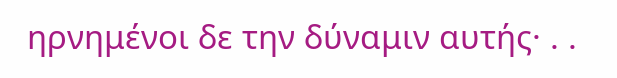ηρνημένοι δε την δύναμιν αυτής· . .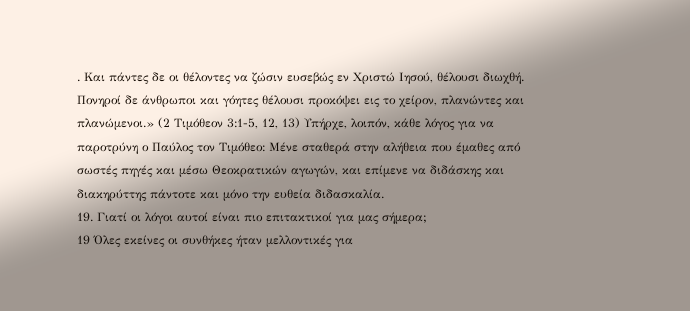. Και πάντες δε οι θέλοντες να ζώσιν ευσεβώς εν Χριστώ Ιησού, θέλουσι διωχθή. Πονηροί δε άνθρωποι και γόητες θέλουσι προκόψει εις το χείρον, πλανώντες και πλανώμενοι.» (2 Τιμόθεον 3:1-5, 12, 13) Υπήρχε, λοιπόν, κάθε λόγος για να παροτρύνη ο Παύλος τον Τιμόθεο: Μένε σταθερά στην αλήθεια που έμαθες από σωστές πηγές και μέσω Θεοκρατικών αγωγών, και επίμενε να διδάσκης και διακηρύττης πάντοτε και μόνο την ευθεία διδασκαλία.
19. Γιατί οι λόγοι αυτοί είναι πιο επιτακτικοί για μας σήμερα;
19 Όλες εκείνες οι συνθήκες ήταν μελλοντικές για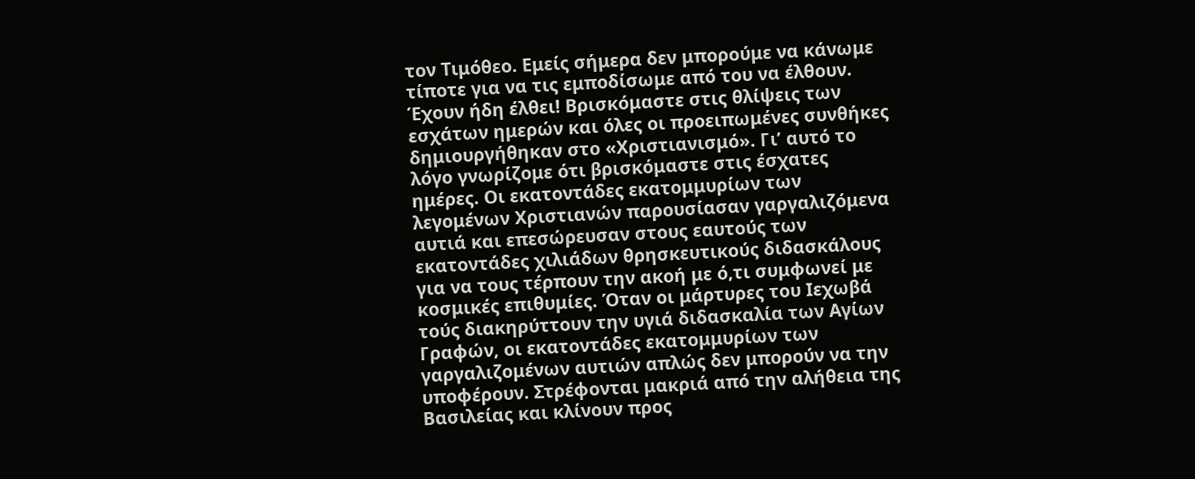τον Τιμόθεο. Εμείς σήμερα δεν μπορούμε να κάνωμε τίποτε για να τις εμποδίσωμε από του να έλθουν. Έχουν ήδη έλθει! Βρισκόμαστε στις θλίψεις των εσχάτων ημερών και όλες οι προειπωμένες συνθήκες δημιουργήθηκαν στο «Χριστιανισμό». Γι’ αυτό το λόγο γνωρίζομε ότι βρισκόμαστε στις έσχατες ημέρες. Οι εκατοντάδες εκατομμυρίων των λεγομένων Χριστιανών παρουσίασαν γαργαλιζόμενα αυτιά και επεσώρευσαν στους εαυτούς των εκατοντάδες χιλιάδων θρησκευτικούς διδασκάλους για να τους τέρπουν την ακοή με ό,τι συμφωνεί με κοσμικές επιθυμίες. Όταν οι μάρτυρες του Ιεχωβά τούς διακηρύττουν την υγιά διδασκαλία των Αγίων Γραφών, οι εκατοντάδες εκατομμυρίων των γαργαλιζομένων αυτιών απλώς δεν μπορούν να την υποφέρουν. Στρέφονται μακριά από την αλήθεια της Βασιλείας και κλίνουν προς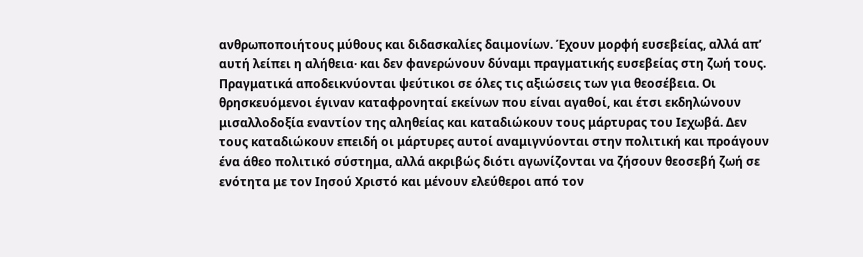ανθρωποποιήτους μύθους και διδασκαλίες δαιμονίων. Έχουν μορφή ευσεβείας, αλλά απ’ αυτή λείπει η αλήθεια· και δεν φανερώνουν δύναμι πραγματικής ευσεβείας στη ζωή τους. Πραγματικά αποδεικνύονται ψεύτικοι σε όλες τις αξιώσεις των για θεοσέβεια. Οι θρησκευόμενοι έγιναν καταφρονηταί εκείνων που είναι αγαθοί, και έτσι εκδηλώνουν μισαλλοδοξία εναντίον της αληθείας και καταδιώκουν τους μάρτυρας του Ιεχωβά. Δεν τους καταδιώκουν επειδή οι μάρτυρες αυτοί αναμιγνύονται στην πολιτική και προάγουν ένα άθεο πολιτικό σύστημα, αλλά ακριβώς διότι αγωνίζονται να ζήσουν θεοσεβή ζωή σε ενότητα με τον Ιησού Χριστό και μένουν ελεύθεροι από τον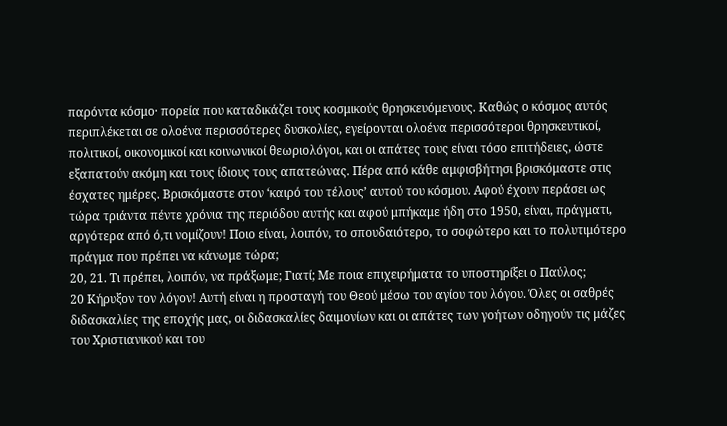παρόντα κόσμο· πορεία που καταδικάζει τους κοσμικούς θρησκευόμενους. Καθώς ο κόσμος αυτός περιπλέκεται σε ολοένα περισσότερες δυσκολίες, εγείρονται ολοένα περισσότεροι θρησκευτικοί, πολιτικοί, οικονομικοί και κοινωνικοί θεωριολόγοι, και οι απάτες τους είναι τόσο επιτήδειες, ώστε εξαπατούν ακόμη και τους ίδιους τους απατεώνας. Πέρα από κάθε αμφισβήτησι βρισκόμαστε στις έσχατες ημέρες. Βρισκόμαστε στον ‘καιρό του τέλους’ αυτού του κόσμου. Αφού έχουν περάσει ως τώρα τριάντα πέντε χρόνια της περιόδου αυτής και αφού μπήκαμε ήδη στο 1950, είναι, πράγματι, αργότερα από ό,τι νομίζουν! Ποιο είναι, λοιπόν, το σπουδαιότερο, το σοφώτερο και το πολυτιμότερο πράγμα που πρέπει να κάνωμε τώρα;
20, 21. Τι πρέπει, λοιπόν, να πράξωμε; Γιατί; Με ποια επιχειρήματα το υποστηρίξει ο Παύλος;
20 Κήρυξον τον λόγον! Αυτή είναι η προσταγή του Θεού μέσω του αγίου του λόγου. Όλες οι σαθρές διδασκαλίες της εποχής μας, οι διδασκαλίες δαιμονίων και οι απάτες των γοήτων οδηγούν τις μάζες του Χριστιανικού και του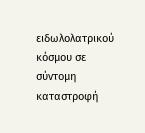ειδωλολατρικού κόσμου σε σύντομη καταστροφή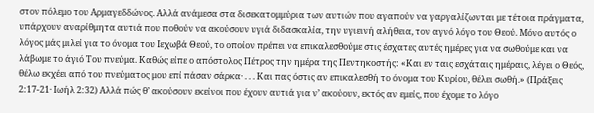στον πόλεμο του Αρμαγεδδώνος. Αλλά ανάμεσα στα δισεκατομμύρια των αυτιών που αγαπούν να γαργαλίζωνται με τέτοια πράγματα, υπάρχουν αναρίθμητα αυτιά που ποθούν να ακούσουν υγιά διδασκαλία, την υγιεινή αλήθεια, τον αγνό λόγο του Θεού. Μόνο αυτός ο λόγος μάς μιλεί για το όνομα του Ιεχωβά Θεού, το οποίον πρέπει να επικαλεσθούμε στις έσχατες αυτές ημέρες για να σωθούμε και να λάβωμε το άγιό Του πνεύμα. Καθώς είπε ο απόστολος Πέτρος την ημέρα της Πεντηκοστής: «Και εν ταις εσχάταις ημέραις, λέγει ο Θεός, θέλω εκχέει από του πνεύματος μου επί πάσαν σάρκα· . . . Και πας όστις αν επικαλεσθή το όνομα του Κυρίου, θέλει σωθή.» (Πράξεις 2:17-21· Ιωήλ 2:32) Αλλά πώς θ’ ακούσουν εκείνοι που έχουν αυτιά για ν’ ακούουν, εκτός αν εμείς, που έχομε το λόγο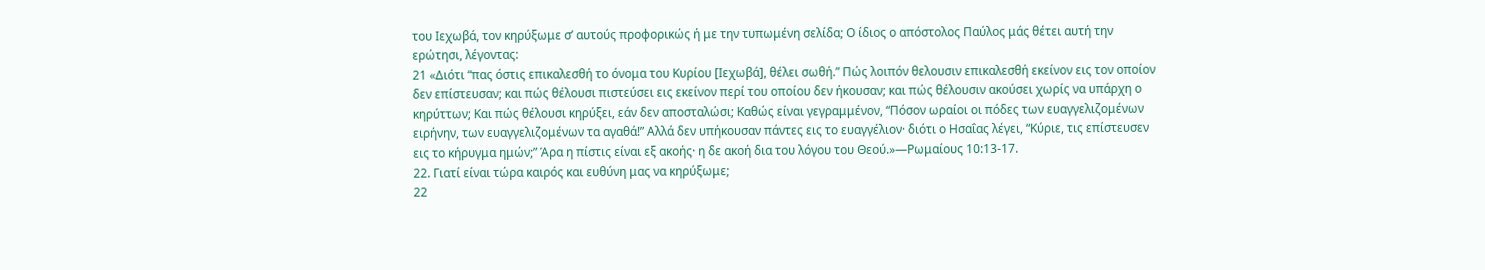του Ιεχωβά, τον κηρύξωμε σ’ αυτούς προφορικώς ή με την τυπωμένη σελίδα; Ο ίδιος ο απόστολος Παύλος μάς θέτει αυτή την ερώτησι, λέγοντας:
21 «Διότι “πας όστις επικαλεσθή το όνομα του Κυρίου [Ιεχωβά], θέλει σωθή.” Πώς λοιπόν θελουσιν επικαλεσθή εκείνον εις τον οποίον δεν επίστευσαν; και πώς θέλουσι πιστεύσει εις εκείνον περί του οποίου δεν ήκουσαν; και πώς θέλουσιν ακούσει χωρίς να υπάρχη ο κηρύττων; Και πώς θέλουσι κηρύξει, εάν δεν αποσταλώσι; Καθώς είναι γεγραμμένον, “Πόσον ωραίοι οι πόδες των ευαγγελιζομένων ειρήνην, των ευαγγελιζομένων τα αγαθά!” Αλλά δεν υπήκουσαν πάντες εις το ευαγγέλιον· διότι ο Ησαΐας λέγει, “Κύριε, τις επίστευσεν εις το κήρυγμα ημών;” Άρα η πίστις είναι εξ ακοής· η δε ακοή δια του λόγου του Θεού.»—Ρωμαίους 10:13-17.
22. Γιατί είναι τώρα καιρός και ευθύνη μας να κηρύξωμε;
22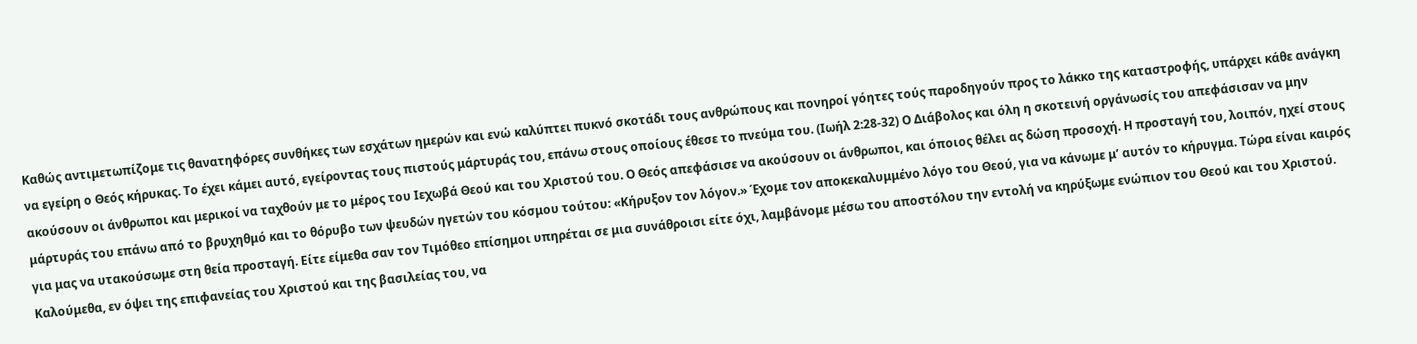Καθώς αντιμετωπίζομε τις θανατηφόρες συνθήκες των εσχάτων ημερών και ενώ καλύπτει πυκνό σκοτάδι τους ανθρώπους και πονηροί γόητες τούς παροδηγούν προς το λάκκο της καταστροφής, υπάρχει κάθε ανάγκη να εγείρη ο Θεός κήρυκας. Το έχει κάμει αυτό, εγείροντας τους πιστούς μάρτυράς του, επάνω στους οποίους έθεσε το πνεύμα του. (Ιωήλ 2:28-32) Ο Διάβολος και όλη η σκοτεινή οργάνωσίς του απεφάσισαν να μην ακούσουν οι άνθρωποι και μερικοί να ταχθούν με το μέρος του Ιεχωβά Θεού και του Χριστού του. Ο Θεός απεφάσισε να ακούσουν οι άνθρωποι, και όποιος θέλει ας δώση προσοχή. Η προσταγή του, λοιπόν, ηχεί στους μάρτυράς του επάνω από το βρυχηθμό και το θόρυβο των ψευδών ηγετών του κόσμου τούτου: «Κήρυξον τον λόγον.» Έχομε τον αποκεκαλυμμένο λόγο του Θεού, για να κάνωμε μ’ αυτόν το κήρυγμα. Τώρα είναι καιρός για μας να υτακούσωμε στη θεία προσταγή. Είτε είμεθα σαν τον Τιμόθεο επίσημοι υπηρέται σε μια συνάθροισι είτε όχι, λαμβάνομε μέσω του αποστόλου την εντολή να κηρύξωμε ενώπιον του Θεού και του Χριστού. Καλούμεθα, εν όψει της επιφανείας του Χριστού και της βασιλείας του, να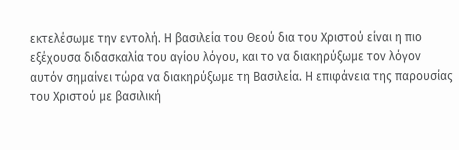εκτελέσωμε την εντολή. Η βασιλεία του Θεού δια του Χριστού είναι η πιο εξέχουσα διδασκαλία του αγίου λόγου, και το να διακηρύξωμε τον λόγον αυτόν σημαίνει τώρα να διακηρύξωμε τη Βασιλεία. Η επιφάνεια της παρουσίας του Χριστού με βασιλική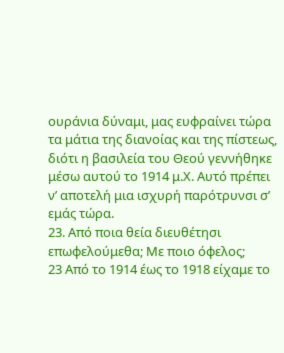ουράνια δύναμι, μας ευφραίνει τώρα τα μάτια της διανοίας και της πίστεως, διότι η βασιλεία του Θεού γεννήθηκε μέσω αυτού το 1914 μ.Χ. Αυτό πρέπει ν’ αποτελή μια ισχυρή παρότρυνσι σ’ εμάς τώρα.
23. Από ποια θεία διευθέτησι επωφελούμεθα; Με ποιο όφελος;
23 Από το 1914 έως το 1918 είχαμε το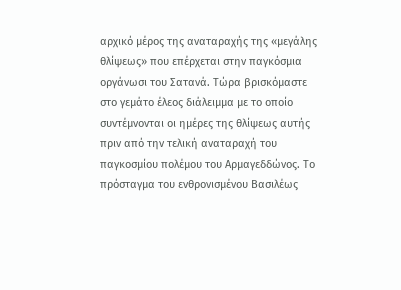αρχικό μέρος της αναταραχής της «μεγάλης θλίψεως» που επέρχεται στην παγκόσμια οργάνωσι του Σατανά. Τώρα βρισκόμαστε στο γεμάτο έλεος διάλειμμα με το οποίο συντέμνονται οι ημέρες της θλίψεως αυτής πριν από την τελική αναταραχή του παγκοσμίου πολέμου του Αρμαγεδδώνος. Το πρόσταγμα του ενθρονισμένου Βασιλέως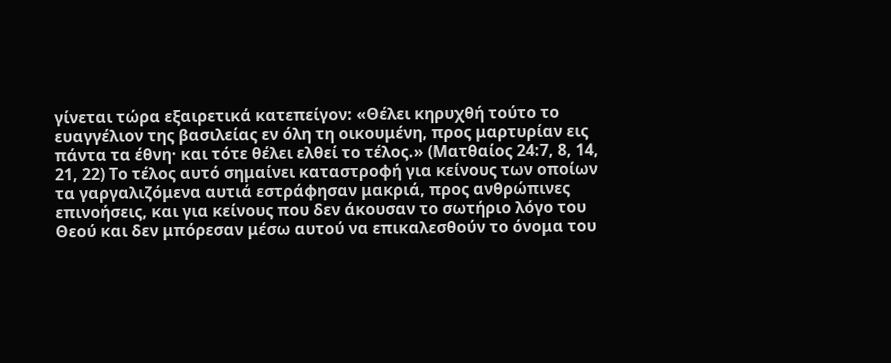γίνεται τώρα εξαιρετικά κατεπείγον: «Θέλει κηρυχθή τούτο το ευαγγέλιον της βασιλείας εν όλη τη οικουμένη, προς μαρτυρίαν εις πάντα τα έθνη· και τότε θέλει ελθεί το τέλος.» (Ματθαίος 24:7, 8, 14, 21, 22) Το τέλος αυτό σημαίνει καταστροφή για κείνους των οποίων τα γαργαλιζόμενα αυτιά εστράφησαν μακριά, προς ανθρώπινες επινοήσεις, και για κείνους που δεν άκουσαν το σωτήριο λόγο του Θεού και δεν μπόρεσαν μέσω αυτού να επικαλεσθούν το όνομα του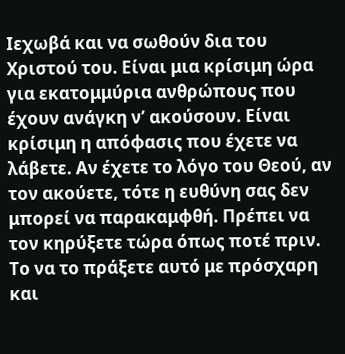Ιεχωβά και να σωθούν δια του Χριστού του. Είναι μια κρίσιμη ώρα για εκατομμύρια ανθρώπους που έχουν ανάγκη ν’ ακούσουν. Είναι κρίσιμη η απόφασις που έχετε να λάβετε. Αν έχετε το λόγο του Θεού, αν τον ακούετε, τότε η ευθύνη σας δεν μπορεί να παρακαμφθή. Πρέπει να τον κηρύξετε τώρα όπως ποτέ πριν. Το να το πράξετε αυτό με πρόσχαρη και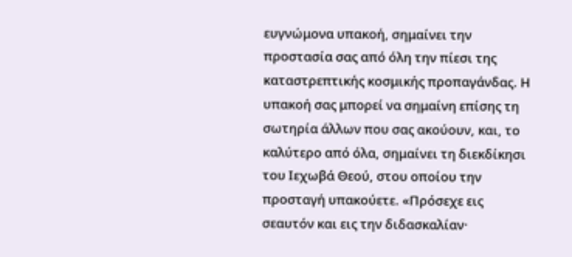ευγνώμονα υπακοή, σημαίνει την προστασία σας από όλη την πίεσι της καταστρεπτικής κοσμικής προπαγάνδας. Η υπακοή σας μπορεί να σημαίνη επίσης τη σωτηρία άλλων που σας ακούουν, και, το καλύτερο από όλα, σημαίνει τη διεκδίκησι του Ιεχωβά Θεού, στου οποίου την προσταγή υπακούετε. «Πρόσεχε εις σεαυτόν και εις την διδασκαλίαν·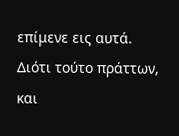επίμενε εις αυτά. Διότι τούτο πράττων, και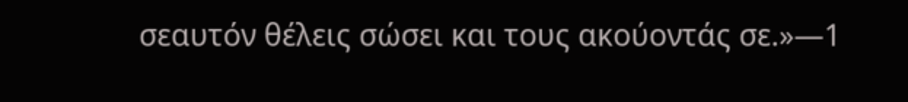σεαυτόν θέλεις σώσει και τους ακούοντάς σε.»—1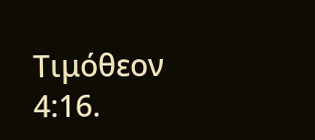Τιμόθεον 4:16.